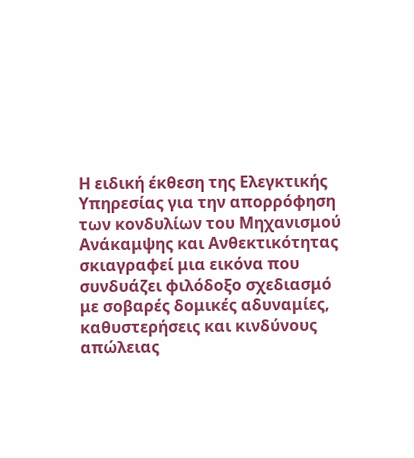Η ειδική έκθεση της Ελεγκτικής Υπηρεσίας για την απορρόφηση των κονδυλίων του Μηχανισμού Ανάκαμψης και Ανθεκτικότητας σκιαγραφεί μια εικόνα που συνδυάζει φιλόδοξο σχεδιασμό με σοβαρές δομικές αδυναμίες, καθυστερήσεις και κινδύνους απώλειας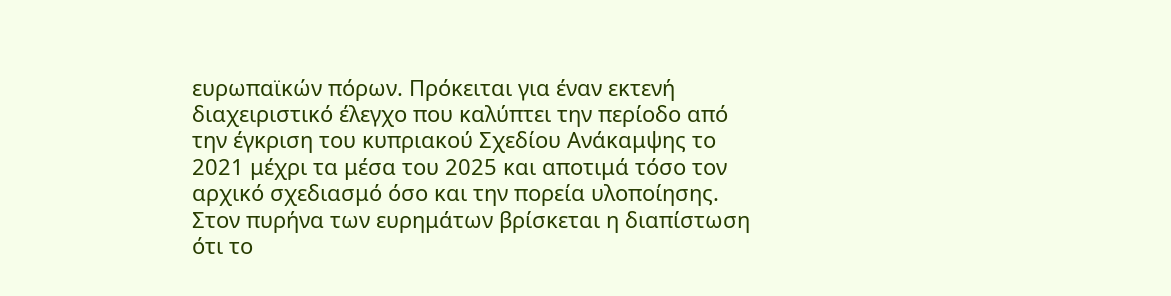ευρωπαϊκών πόρων. Πρόκειται για έναν εκτενή διαχειριστικό έλεγχο που καλύπτει την περίοδο από την έγκριση του κυπριακού Σχεδίου Ανάκαμψης το 2021 μέχρι τα μέσα του 2025 και αποτιμά τόσο τον αρχικό σχεδιασμό όσο και την πορεία υλοποίησης. Στον πυρήνα των ευρημάτων βρίσκεται η διαπίστωση ότι το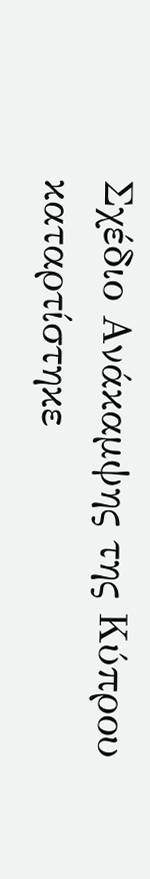Σχέδιο Ανάκαμψης της Κύπρου καταρτίστηκε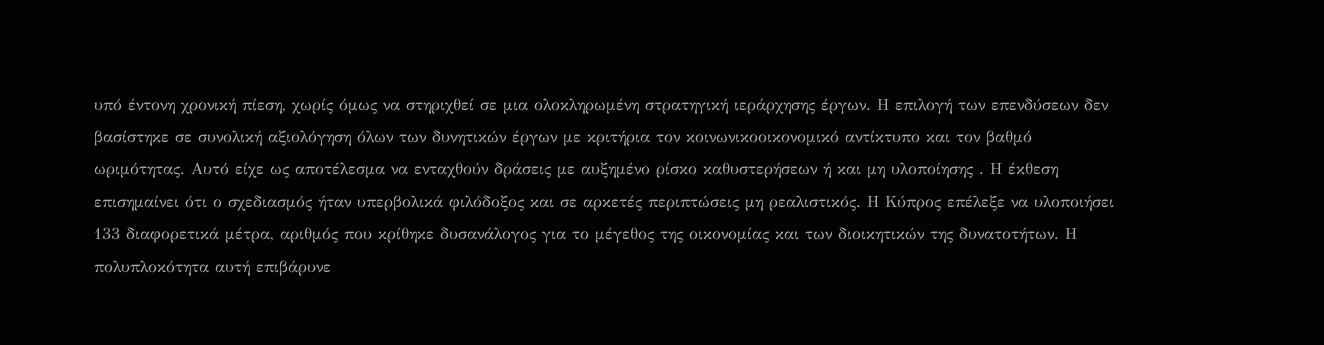υπό έντονη χρονική πίεση, χωρίς όμως να στηριχθεί σε μια ολοκληρωμένη στρατηγική ιεράρχησης έργων. Η επιλογή των επενδύσεων δεν βασίστηκε σε συνολική αξιολόγηση όλων των δυνητικών έργων με κριτήρια τον κοινωνικοοικονομικό αντίκτυπο και τον βαθμό ωριμότητας. Αυτό είχε ως αποτέλεσμα να ενταχθούν δράσεις με αυξημένο ρίσκο καθυστερήσεων ή και μη υλοποίησης . Η έκθεση επισημαίνει ότι ο σχεδιασμός ήταν υπερβολικά φιλόδοξος και σε αρκετές περιπτώσεις μη ρεαλιστικός. Η Κύπρος επέλεξε να υλοποιήσει 133 διαφορετικά μέτρα, αριθμός που κρίθηκε δυσανάλογος για το μέγεθος της οικονομίας και των διοικητικών της δυνατοτήτων. Η πολυπλοκότητα αυτή επιβάρυνε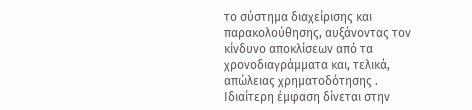το σύστημα διαχείρισης και παρακολούθησης, αυξάνοντας τον κίνδυνο αποκλίσεων από τα χρονοδιαγράμματα και, τελικά, απώλειας χρηματοδότησης . Ιδιαίτερη έμφαση δίνεται στην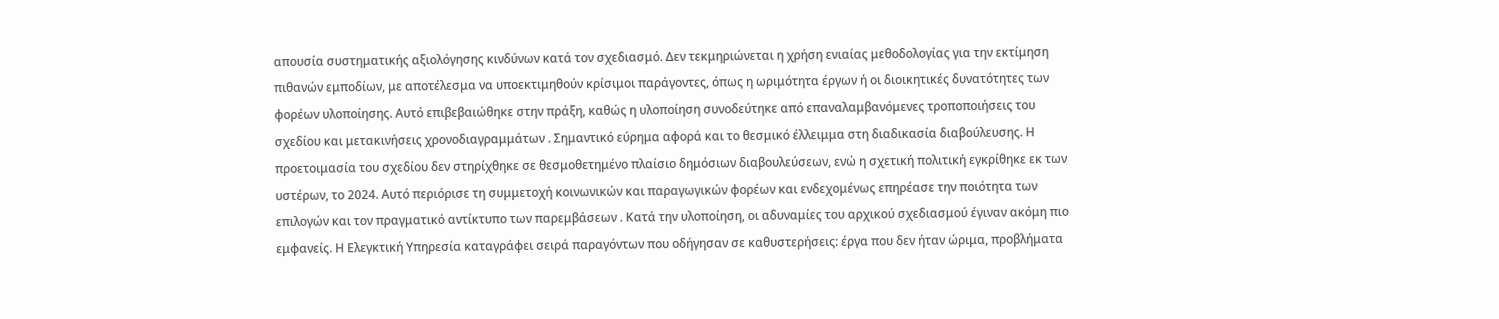απουσία συστηματικής αξιολόγησης κινδύνων κατά τον σχεδιασμό. Δεν τεκμηριώνεται η χρήση ενιαίας μεθοδολογίας για την εκτίμηση πιθανών εμποδίων, με αποτέλεσμα να υποεκτιμηθούν κρίσιμοι παράγοντες, όπως η ωριμότητα έργων ή οι διοικητικές δυνατότητες των φορέων υλοποίησης. Αυτό επιβεβαιώθηκε στην πράξη, καθώς η υλοποίηση συνοδεύτηκε από επαναλαμβανόμενες τροποποιήσεις του σχεδίου και μετακινήσεις χρονοδιαγραμμάτων . Σημαντικό εύρημα αφορά και το θεσμικό έλλειμμα στη διαδικασία διαβούλευσης. Η προετοιμασία του σχεδίου δεν στηρίχθηκε σε θεσμοθετημένο πλαίσιο δημόσιων διαβουλεύσεων, ενώ η σχετική πολιτική εγκρίθηκε εκ των υστέρων, το 2024. Αυτό περιόρισε τη συμμετοχή κοινωνικών και παραγωγικών φορέων και ενδεχομένως επηρέασε την ποιότητα των επιλογών και τον πραγματικό αντίκτυπο των παρεμβάσεων . Κατά την υλοποίηση, οι αδυναμίες του αρχικού σχεδιασμού έγιναν ακόμη πιο εμφανείς. Η Ελεγκτική Υπηρεσία καταγράφει σειρά παραγόντων που οδήγησαν σε καθυστερήσεις: έργα που δεν ήταν ώριμα, προβλήματα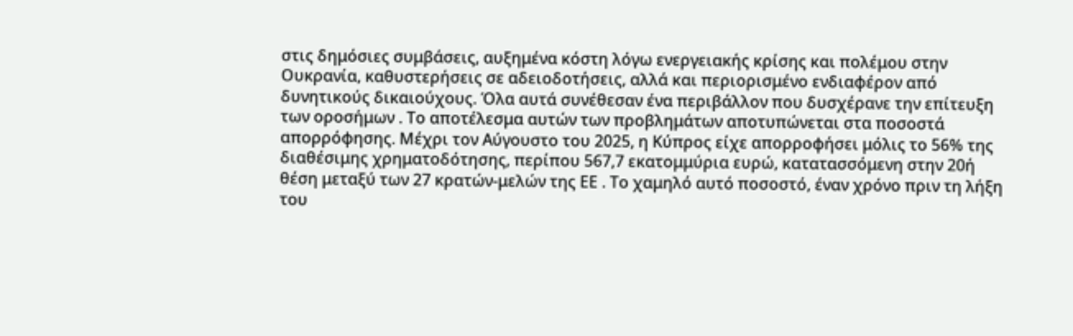στις δημόσιες συμβάσεις, αυξημένα κόστη λόγω ενεργειακής κρίσης και πολέμου στην Ουκρανία, καθυστερήσεις σε αδειοδοτήσεις, αλλά και περιορισμένο ενδιαφέρον από δυνητικούς δικαιούχους. Όλα αυτά συνέθεσαν ένα περιβάλλον που δυσχέρανε την επίτευξη των οροσήμων . Το αποτέλεσμα αυτών των προβλημάτων αποτυπώνεται στα ποσοστά απορρόφησης. Μέχρι τον Αύγουστο του 2025, η Κύπρος είχε απορροφήσει μόλις το 56% της διαθέσιμης χρηματοδότησης, περίπου 567,7 εκατομμύρια ευρώ, κατατασσόμενη στην 20ή θέση μεταξύ των 27 κρατών-μελών της ΕΕ . Το χαμηλό αυτό ποσοστό, έναν χρόνο πριν τη λήξη του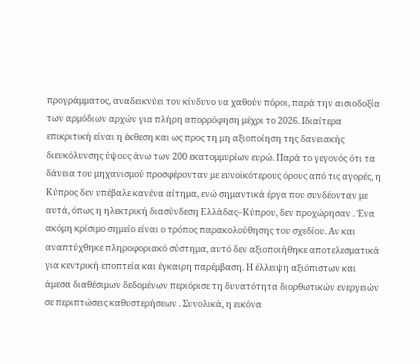προγράμματος, αναδεικνύει τον κίνδυνο να χαθούν πόροι, παρά την αισιοδοξία των αρμόδιων αρχών για πλήρη απορρόφηση μέχρι το 2026. Ιδιαίτερα επικριτική είναι η έκθεση και ως προς τη μη αξιοποίηση της δανειακής διευκόλυνσης ύψους άνω των 200 εκατομμυρίων ευρώ. Παρά το γεγονός ότι τα δάνεια του μηχανισμού προσφέρονταν με ευνοϊκότερους όρους από τις αγορές, η Κύπρος δεν υπέβαλε κανένα αίτημα, ενώ σημαντικά έργα που συνδέονταν με αυτά, όπως η ηλεκτρική διασύνδεση Ελλάδας–Κύπρου, δεν προχώρησαν . Ένα ακόμη κρίσιμο σημείο είναι ο τρόπος παρακολούθησης του σχεδίου. Αν και αναπτύχθηκε πληροφοριακό σύστημα, αυτό δεν αξιοποιήθηκε αποτελεσματικά για κεντρική εποπτεία και έγκαιρη παρέμβαση. Η έλλειψη αξιόπιστων και άμεσα διαθέσιμων δεδομένων περιόρισε τη δυνατότητα διορθωτικών ενεργειών σε περιπτώσεις καθυστερήσεων . Συνολικά, η εικόνα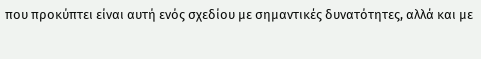που προκύπτει είναι αυτή ενός σχεδίου με σημαντικές δυνατότητες, αλλά και με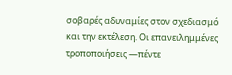σοβαρές αδυναμίες στον σχεδιασμό και την εκτέλεση. Οι επανειλημμένες τροποποιήσεις —πέντε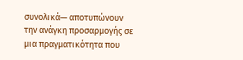συνολικά— αποτυπώνουν την ανάγκη προσαρμογής σε μια πραγματικότητα που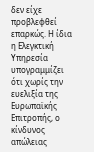δεν είχε προβλεφθεί επαρκώς. Η ίδια η Ελεγκτική Υπηρεσία υπογραμμίζει ότι χωρίς την ευελιξία της Ευρωπαϊκής Επιτροπής, ο κίνδυνος απώλειας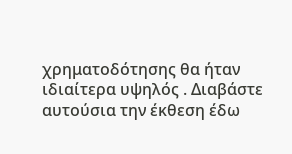χρηματοδότησης θα ήταν ιδιαίτερα υψηλός . Διαβάστε αυτούσια την έκθεση έδω